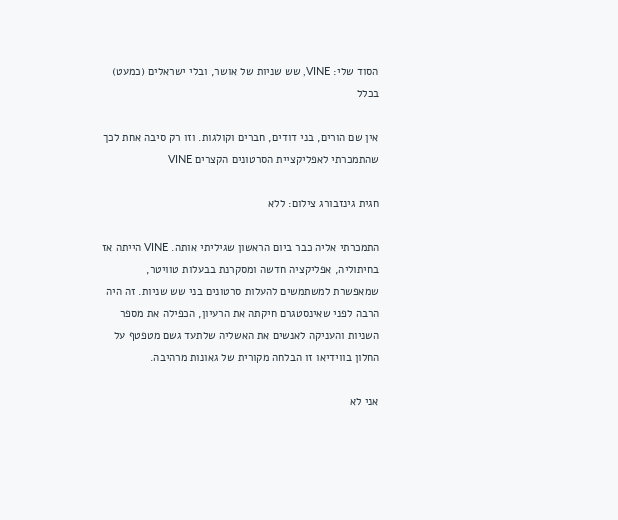הסוד שלי: VINE, שש שניות של אושר, ובלי ישראלים (כמעט) בכלל

אין שם הורים, בני דודים, חברים וקולגות. וזו רק סיבה אחת לכך שהתמכרתי לאפליקציית הסרטונים הקצרים VINE

חגית גינזבורג צילום: ללא

התמכרתי אליה כבר ביום הראשון שגיליתי אותה. VINE הייתה אז בחיתוליה, אפליקציה חדשה ומסקרנת בבעלות טוויטר, שמאפשרת למשתמשים להעלות סרטונים בני שש שניות. זה היה הרבה לפני שאינסטגרם חיקתה את הרעיון, הכפילה את מספר השניות והעניקה לאנשים את האשליה שלתעד גשם מטפטף על החלון בווידיאו זו הבלחה מקורית של גאונות מרהיבה.

אני לא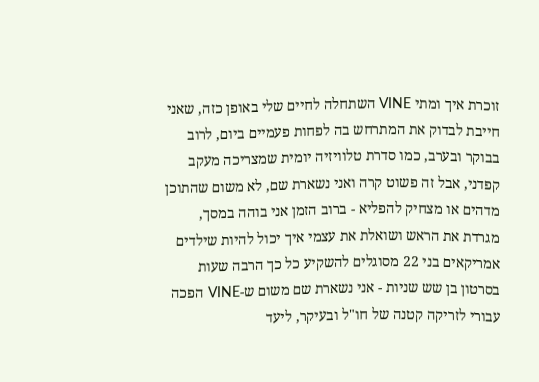זוכרת איך ומתי VINE השתחלה לחיים שלי באופן כזה, שאני חייבת לבדוק את המתרחש בה לפחות פעמיים ביום, לרוב בבוקר ובערב, כמו סדרת טלוויזיה יומית שמצריכה מעקב קפדני, אבל זה פשוט קרה ואני נשארת שם, לא משום שהתוכן מדהים או מצחיק להפליא - ברוב הזמן אני בוהה במסך, מגרדת את הראש ושואלת את עצמי איך יכול להיות שילדים אמריקאים בני 22 מסוגלים להשקיע כל כך הרבה שעות בסרטון בן שש שניות - אני נשארת שם משום ש-VINE הפכה עבורי לזריקה קטנה של חו"ל ובעיקר, ליעד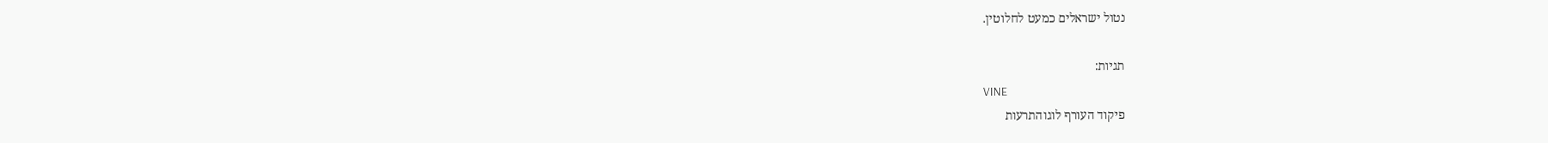נטול ישראלים כמעט לחלוטין.

תגיות:
VINE
פיקוד העורף לוגוהתרעות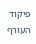פיקוד העורף